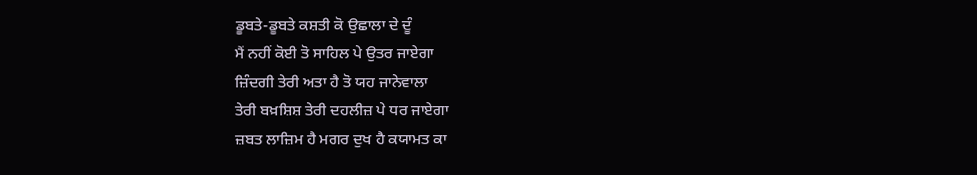ਡੂਬਤੇ-ਡੂਬਤੇ ਕਸ਼ਤੀ ਕੋ ਉਛਾਲਾ ਦੇ ਦੂੰ
ਮੈਂ ਨਹੀਂ ਕੋਈ ਤੋ ਸਾਹਿਲ ਪੇ ਉਤਰ ਜਾਏਗਾ
ਜ਼ਿੰਦਗੀ ਤੇਰੀ ਅਤਾ ਹੈ ਤੋ ਯਹ ਜਾਨੇਵਾਲਾ
ਤੇਰੀ ਬਖ਼ਸ਼ਿਸ਼ ਤੇਰੀ ਦਹਲੀਜ਼ ਪੇ ਧਰ ਜਾਏਗਾ
ਜ਼ਬਤ ਲਾਜ਼ਿਮ ਹੈ ਮਗਰ ਦੁਖ ਹੈ ਕਯਾਮਤ ਕਾ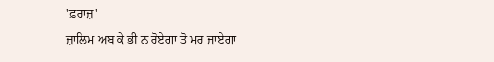'ਫ਼ਰਾਜ਼'
ਜ਼ਾਲਿਮ ਅਬ ਕੇ ਭੀ ਨ ਰੋਏਗਾ ਤੋ ਮਰ ਜਾਏਗਾ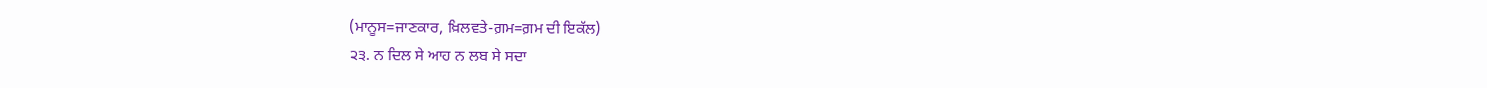(ਮਾਨੂਸ=ਜਾਣਕਾਰ, ਖ਼ਿਲਵਤੇ-ਗ਼ਮ=ਗ਼ਮ ਦੀ ਇਕੱਲ)
੨੩. ਨ ਦਿਲ ਸੇ ਆਹ ਨ ਲਬ ਸੇ ਸਦਾ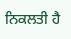ਨਿਕਲਤੀ ਹੈ